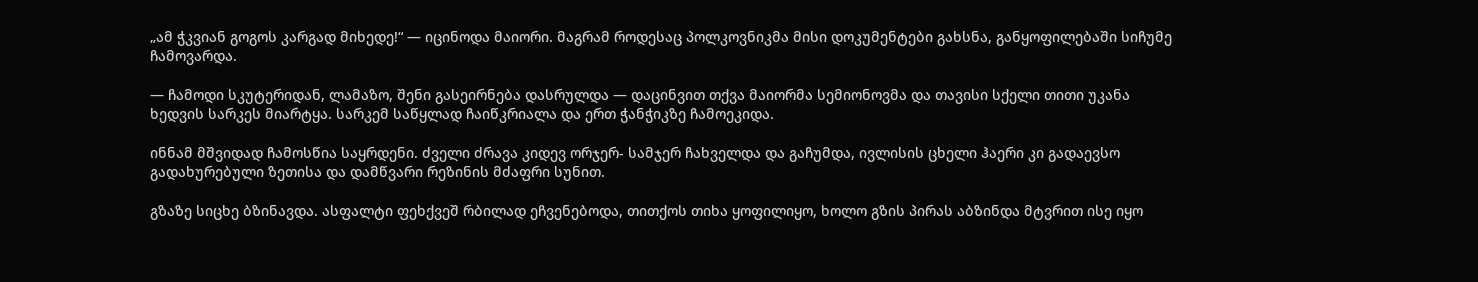„ამ ჭკვიან გოგოს კარგად მიხედე!“ — იცინოდა მაიორი. მაგრამ როდესაც პოლკოვნიკმა მისი დოკუმენტები გახსნა, განყოფილებაში სიჩუმე ჩამოვარდა.

— ჩამოდი სკუტერიდან, ლამაზო, შენი გასეირნება დასრულდა — დაცინვით თქვა მაიორმა სემიონოვმა და თავისი სქელი თითი უკანა ხედვის სარკეს მიარტყა. სარკემ საწყლად ჩაიწკრიალა და ერთ ჭანჭიკზე ჩამოეკიდა.

ინნამ მშვიდად ჩამოსწია საყრდენი. ძველი ძრავა კიდევ ორჯერ- სამჯერ ჩახველდა და გაჩუმდა, ივლისის ცხელი ჰაერი კი გადაევსო გადახურებული ზეთისა და დამწვარი რეზინის მძაფრი სუნით.

გზაზე სიცხე ბზინავდა. ასფალტი ფეხქვეშ რბილად ეჩვენებოდა, თითქოს თიხა ყოფილიყო, ხოლო გზის პირას აბზინდა მტვრით ისე იყო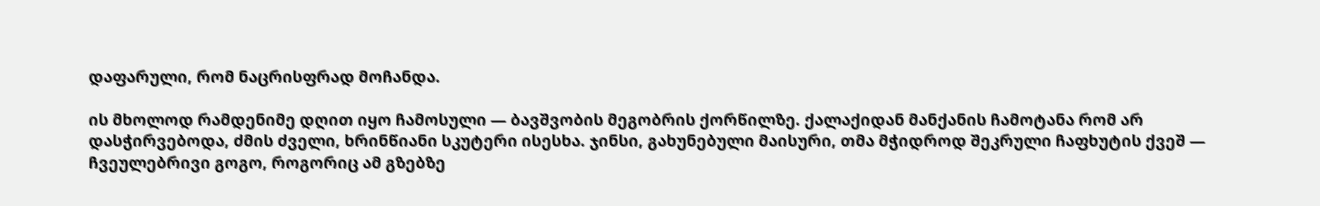დაფარული, რომ ნაცრისფრად მოჩანდა.

ის მხოლოდ რამდენიმე დღით იყო ჩამოსული — ბავშვობის მეგობრის ქორწილზე. ქალაქიდან მანქანის ჩამოტანა რომ არ დასჭირვებოდა, ძმის ძველი, ხრინწიანი სკუტერი ისესხა. ჯინსი, გახუნებული მაისური, თმა მჭიდროდ შეკრული ჩაფხუტის ქვეშ — ჩვეულებრივი გოგო, როგორიც ამ გზებზე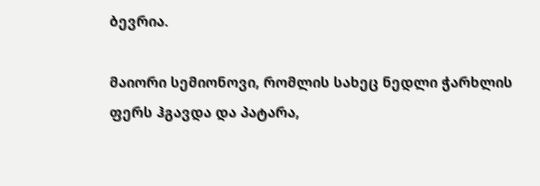ბევრია.

მაიორი სემიონოვი, რომლის სახეც ნედლი ჭარხლის ფერს ჰგავდა და პატარა,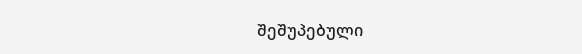შეშუპებული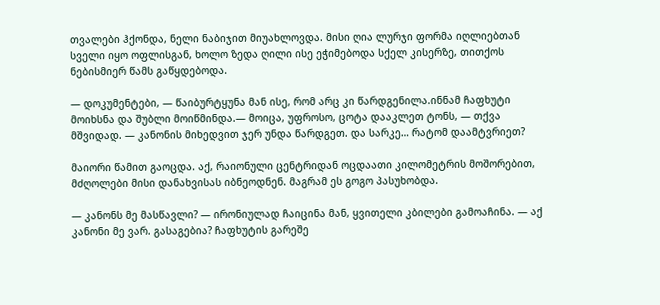თვალები ჰქონდა, ნელი ნაბიჯით მიუახლოვდა. მისი ღია ლურჯი ფორმა იღლიებთან სველი იყო ოფლისგან, ხოლო ზედა ღილი ისე ეჭიმებოდა სქელ კისერზე, თითქოს ნებისმიერ წამს გაწყდებოდა.

— დოკუმენტები, — წაიბურტყუნა მან ისე, რომ არც კი წარდგენილა.ინნამ ჩაფხუტი მოიხსნა და შუბლი მოიწმინდა.— მოიცა, უფროსო, ცოტა დააკლეთ ტონს, — თქვა მშვიდად. — კანონის მიხედვით ჯერ უნდა წარდგეთ. და სარკე… რატომ დაამტვრიეთ?

მაიორი წამით გაოცდა. აქ, რაიონული ცენტრიდან ოცდაათი კილომეტრის მოშორებით, მძღოლები მისი დანახვისას იბნეოდნენ. მაგრამ ეს გოგო პასუხობდა.

— კანონს მე მასწავლი? — ირონიულად ჩაიცინა მან, ყვითელი კბილები გამოაჩინა. — აქ კანონი მე ვარ. გასაგებია? ჩაფხუტის გარეშე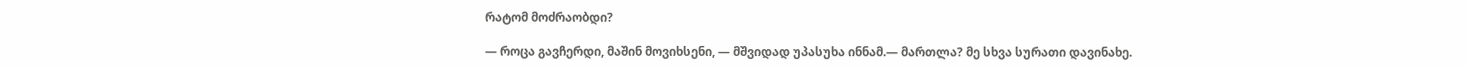რატომ მოძრაობდი?

— როცა გავჩერდი, მაშინ მოვიხსენი, — მშვიდად უპასუხა ინნამ.— მართლა? მე სხვა სურათი დავინახე.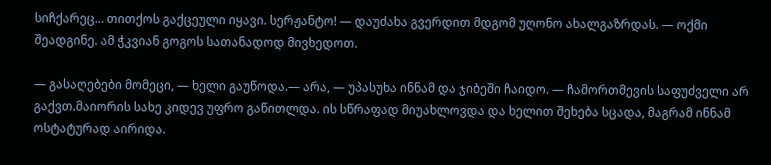სიჩქარეც… თითქოს გაქცეული იყავი. სერჟანტო! — დაუძახა გვერდით მდგომ უღონო ახალგაზრდას. — ოქმი შეადგინე. ამ ჭკვიან გოგოს სათანადოდ მივხედოთ.

— გასაღებები მომეცი, — ხელი გაუწოდა.— არა, — უპასუხა ინნამ და ჯიბეში ჩაიდო. — ჩამორთმევის საფუძველი არ გაქვთ.მაიორის სახე კიდევ უფრო გაწითლდა. ის სწრაფად მიუახლოვდა და ხელით შეხება სცადა, მაგრამ ინნამ ოსტატურად აირიდა.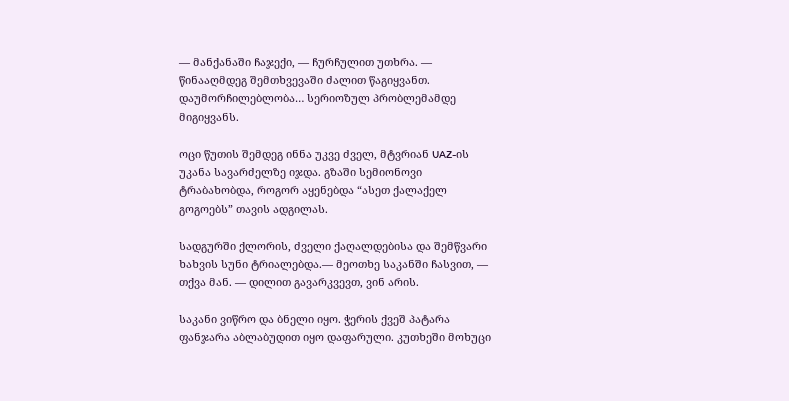— მანქანაში ჩაჯექი, — ჩურჩულით უთხრა. — წინააღმდეგ შემთხვევაში ძალით წაგიყვანთ. დაუმორჩილებლობა… სერიოზულ პრობლემამდე მიგიყვანს.

ოცი წუთის შემდეგ ინნა უკვე ძველ, მტვრიან UAZ-ის უკანა სავარძელზე იჯდა. გზაში სემიონოვი ტრაბახობდა, როგორ აყენებდა “ასეთ ქალაქელ გოგოებს” თავის ადგილას.

სადგურში ქლორის, ძველი ქაღალდებისა და შემწვარი ხახვის სუნი ტრიალებდა.— მეოთხე საკანში ჩასვით, — თქვა მან. — დილით გავარკვევთ, ვინ არის.

საკანი ვიწრო და ბნელი იყო. ჭერის ქვეშ პატარა ფანჯარა აბლაბუდით იყო დაფარული. კუთხეში მოხუცი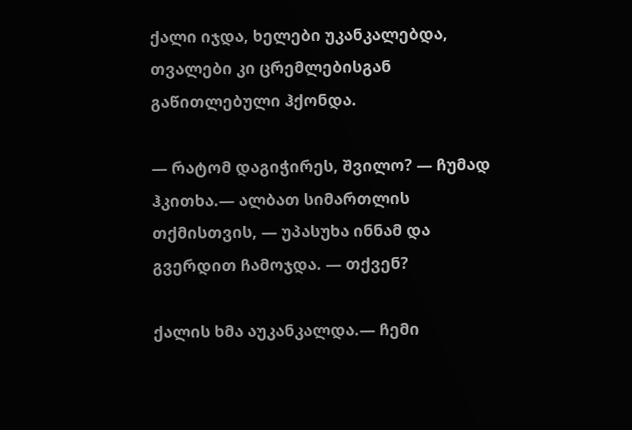ქალი იჯდა, ხელები უკანკალებდა, თვალები კი ცრემლებისგან გაწითლებული ჰქონდა.

— რატომ დაგიჭირეს, შვილო? — ჩუმად ჰკითხა.— ალბათ სიმართლის თქმისთვის, — უპასუხა ინნამ და გვერდით ჩამოჯდა. — თქვენ?

ქალის ხმა აუკანკალდა.— ჩემი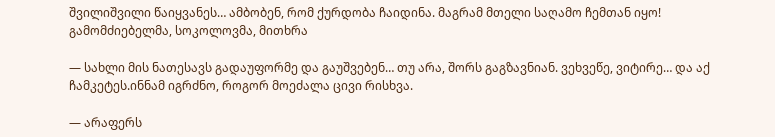შვილიშვილი წაიყვანეს… ამბობენ, რომ ქურდობა ჩაიდინა. მაგრამ მთელი საღამო ჩემთან იყო! გამომძიებელმა, სოკოლოვმა, მითხრა

— სახლი მის ნათესავს გადაუფორმე და გაუშვებენ… თუ არა, შორს გაგზავნიან. ვეხვეწე, ვიტირე… და აქ ჩამკეტეს.ინნამ იგრძნო, როგორ მოეძალა ცივი რისხვა.

— არაფერს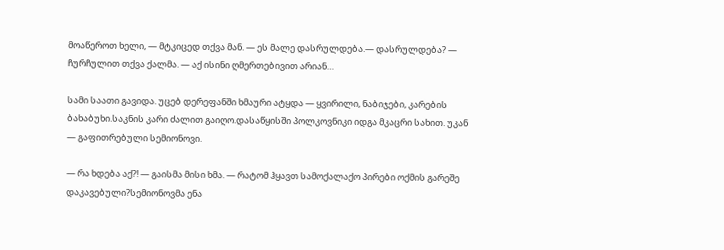მოაწეროთ ხელი, — მტკიცედ თქვა მან. — ეს მალე დასრულდება.— დასრულდება? — ჩურჩულით თქვა ქალმა. — აქ ისინი ღმერთებივით არიან…

სამი საათი გავიდა. უცებ დერეფანში ხმაური ატყდა — ყვირილი, ნაბიჯები, კარების ბახაბუხი.საკნის კარი ძალით გაიღო.დასაწყისში პოლკოვნიკი იდგა მკაცრი სახით. უკან — გაფითრებული სემიონოვი.

— რა ხდება აქ?! — გაისმა მისი ხმა. — რატომ ჰყავთ სამოქალაქო პირები ოქმის გარეშე დაკავებული?სემიონოვმა ენა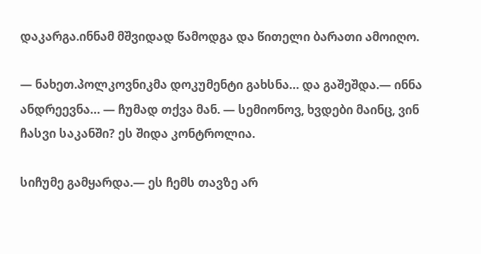დაკარგა.ინნამ მშვიდად წამოდგა და წითელი ბარათი ამოიღო.

— ნახეთ.პოლკოვნიკმა დოკუმენტი გახსნა… და გაშეშდა.— ინნა ანდრეევნა… — ჩუმად თქვა მან. — სემიონოვ, ხვდები მაინც, ვინ ჩასვი საკანში? ეს შიდა კონტროლია.

სიჩუმე გამყარდა.— ეს ჩემს თავზე არ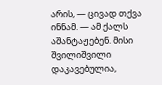არის, — ცივად თქვა ინნამ. — ამ ქალს აშანტაჟებენ. მისი შვილიშვილი დაკავებულია,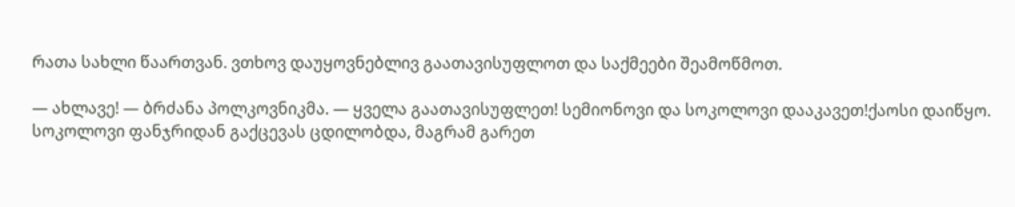რათა სახლი წაართვან. ვთხოვ დაუყოვნებლივ გაათავისუფლოთ და საქმეები შეამოწმოთ.

— ახლავე! — ბრძანა პოლკოვნიკმა. — ყველა გაათავისუფლეთ! სემიონოვი და სოკოლოვი დააკავეთ!ქაოსი დაიწყო. სოკოლოვი ფანჯრიდან გაქცევას ცდილობდა, მაგრამ გარეთ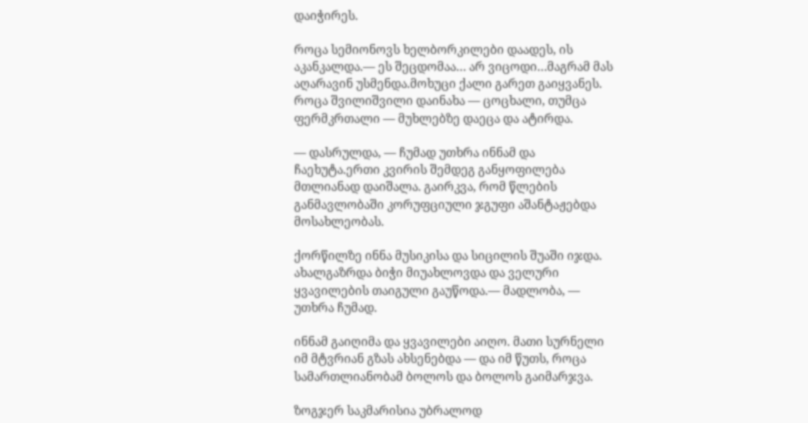დაიჭირეს.

როცა სემიონოვს ხელბორკილები დაადეს, ის აკანკალდა.— ეს შეცდომაა… არ ვიცოდი…მაგრამ მას აღარავინ უსმენდა.მოხუცი ქალი გარეთ გაიყვანეს. როცა შვილიშვილი დაინახა — ცოცხალი, თუმცა ფერმკრთალი — მუხლებზე დაეცა და ატირდა.

— დასრულდა, — ჩუმად უთხრა ინნამ და ჩაეხუტა.ერთი კვირის შემდეგ განყოფილება მთლიანად დაიშალა. გაირკვა, რომ წლების განმავლობაში კორუფციული ჯგუფი აშანტაჟებდა მოსახლეობას.

ქორწილზე ინნა მუსიკისა და სიცილის შუაში იჯდა. ახალგაზრდა ბიჭი მიუახლოვდა და ველური ყვავილების თაიგული გაუწოდა.— მადლობა, — უთხრა ჩუმად.

ინნამ გაიღიმა და ყვავილები აიღო. მათი სურნელი იმ მტვრიან გზას ახსენებდა — და იმ წუთს, როცა სამართლიანობამ ბოლოს და ბოლოს გაიმარჯვა.

ზოგჯერ საკმარისია უბრალოდ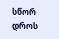სწორ დროს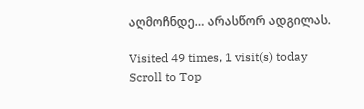აღმოჩნდე… არასწორ ადგილას.

Visited 49 times, 1 visit(s) today
Scroll to Top